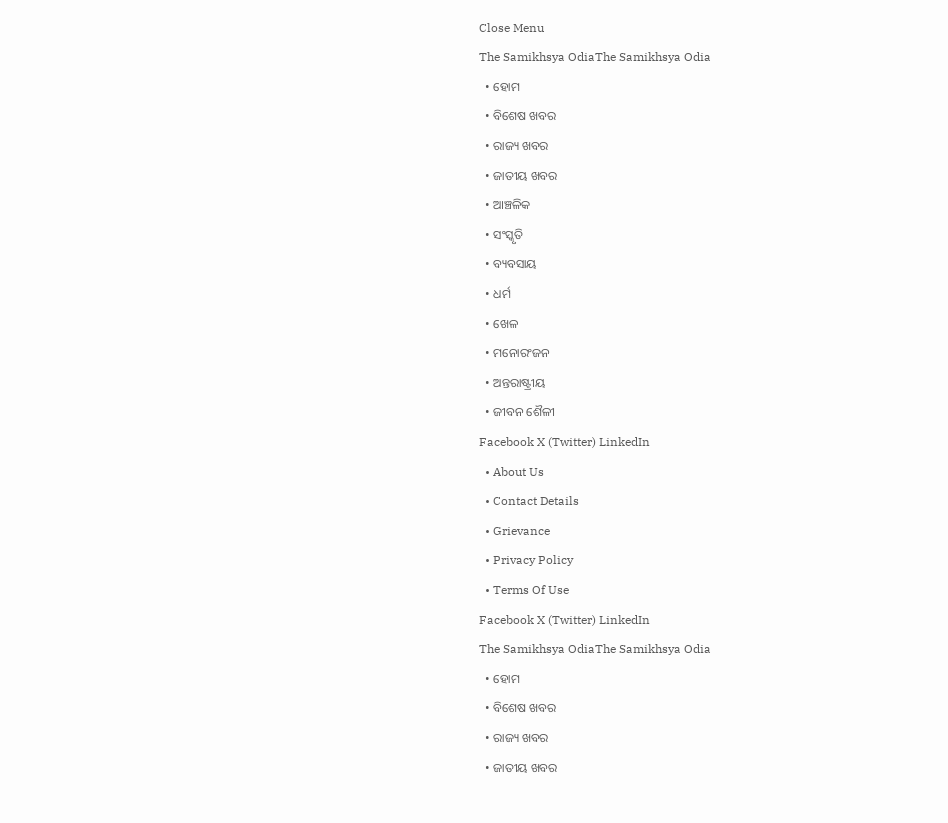Close Menu
The Samikhsya OdiaThe Samikhsya Odia
  • ହୋମ
  • ବିଶେଷ ଖବର
  • ରାଜ୍ୟ ଖବର
  • ଜାତୀୟ ଖବର
  • ଆଞ୍ଚଳିକ
  • ସଂସ୍କୃତି
  • ବ୍ୟବସାୟ
  • ଧର୍ମ
  • ଖେଳ
  • ମନୋରଂଜନ
  • ଅନ୍ତରାଷ୍ଟ୍ରୀୟ
  • ଜୀବନ ଶୈଳୀ
Facebook X (Twitter) LinkedIn
  • About Us
  • Contact Details
  • Grievance
  • Privacy Policy
  • Terms Of Use
Facebook X (Twitter) LinkedIn
The Samikhsya OdiaThe Samikhsya Odia
  • ହୋମ
  • ବିଶେଷ ଖବର
  • ରାଜ୍ୟ ଖବର
  • ଜାତୀୟ ଖବର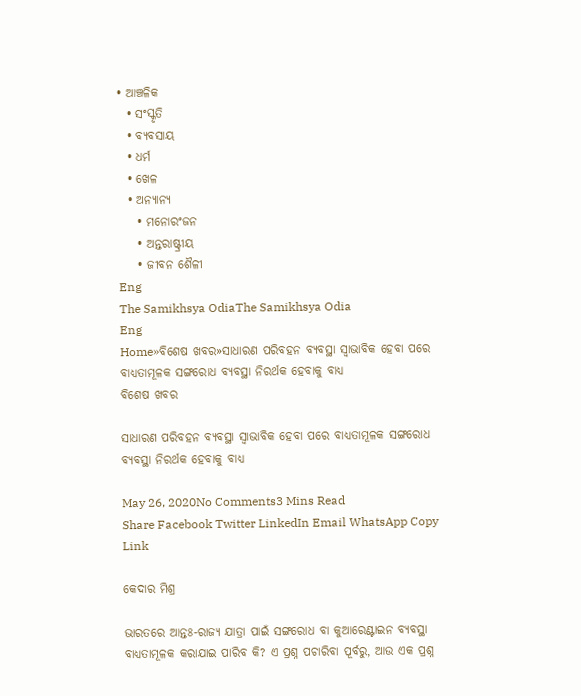• ଆଞ୍ଚଳିକ
  • ସଂସ୍କୃତି
  • ବ୍ୟବସାୟ
  • ଧର୍ମ
  • ଖେଳ
  • ଅନ୍ୟାନ୍ୟ
    • ମନୋରଂଜନ
    • ଅନ୍ତରାଷ୍ଟ୍ରୀୟ
    • ଜୀବନ ଶୈଳୀ
Eng
The Samikhsya OdiaThe Samikhsya Odia
Eng
Home»ବିଶେଷ ଖବର»ସାଧାରଣ ପରିବହନ ବ୍ୟବସ୍ଥା ସ୍ଵାଭାବିକ ହେବା ପରେ ବାଧ୍ୟତାମୂଳକ ସଙ୍ଗରୋଧ ବ୍ୟବସ୍ଥା ନିରର୍ଥକ ହେବାକୁ ବାଧ୍ୟ
ବିଶେଷ ଖବର

ସାଧାରଣ ପରିବହନ ବ୍ୟବସ୍ଥା ସ୍ଵାଭାବିକ ହେବା ପରେ ବାଧ୍ୟତାମୂଳକ ସଙ୍ଗରୋଧ ବ୍ୟବସ୍ଥା ନିରର୍ଥକ ହେବାକୁ ବାଧ୍ୟ

May 26, 2020No Comments3 Mins Read
Share Facebook Twitter LinkedIn Email WhatsApp Copy Link

କେଦାର ମିଶ୍ର

ଭାରତରେ ଆନ୍ତଃ-ରାଜ୍ୟ ଯାତ୍ରା ପାଇଁ ସଙ୍ଗରୋଧ ବା କୁଆରେଣ୍ଟାଇନ ବ୍ୟବସ୍ଥା ବାଧ୍ୟତାମୂଳକ କରାଯାଇ ପାରିବ କି? ଏ ପ୍ରଶ୍ନ ପଚାରିବା ପୂର୍ବରୁ, ଆଉ ଏକ ପ୍ରଶ୍ନ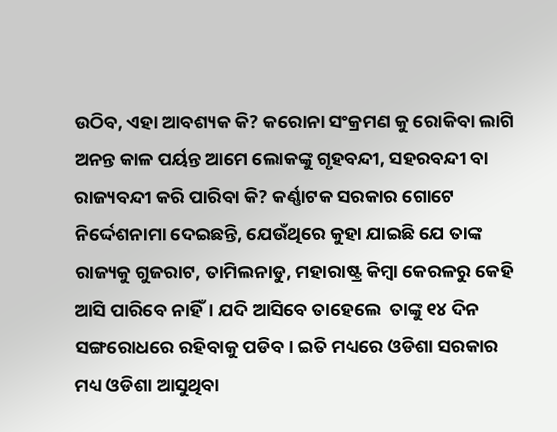ଉଠିବ, ଏହା ଆବଶ୍ୟକ କି? କରୋନା ସଂକ୍ରମଣ କୁ ରୋକିବା ଲାଗି ଅନନ୍ତ କାଳ ପର୍ୟନ୍ତ ଆମେ ଲୋକଙ୍କୁ ଗୃହବନ୍ଦୀ, ସହରବନ୍ଦୀ ବା ରାଜ୍ୟବନ୍ଦୀ କରି ପାରିବା କି? କର୍ଣ୍ଣାଟକ ସରକାର ଗୋଟେ ନିର୍ଦ୍ଦେଶନାମା ଦେଇଛନ୍ତି, ଯେଉଁଥିରେ କୁହା ଯାଇଛି ଯେ ତାଙ୍କ ରାଜ୍ୟକୁ ଗୁଜରାଟ, ତାମିଲନାଡୁ, ମହାରାଷ୍ଟ୍ର କିମ୍ବା କେରଳରୁ କେହି ଆସି ପାରିବେ ନାହିଁ। ଯଦି ଆସିବେ ତାହେଲେ  ତାଙ୍କୁ ୧୪ ଦିନ ସଙ୍ଗରୋଧରେ ରହିବାକୁ ପଡିବ। ଇତି ମଧ୍ୟରେ ଓଡିଶା ସରକାର ମଧ୍ୟ ଓଡିଶା ଆସୁଥିବା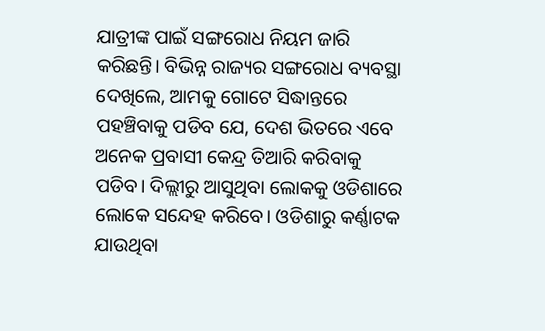ଯାତ୍ରୀଙ୍କ ପାଇଁ ସଙ୍ଗରୋଧ ନିୟମ ଜାରି କରିଛନ୍ତି। ବିଭିନ୍ନ ରାଜ୍ୟର ସଙ୍ଗରୋଧ ବ୍ୟବସ୍ଥା ଦେଖିଲେ, ଆମକୁ ଗୋଟେ ସିଦ୍ଧାନ୍ତରେ ପହଞ୍ଚିବାକୁ ପଡିବ ଯେ, ଦେଶ ଭିତରେ ଏବେ ଅନେକ ପ୍ରବାସୀ କେନ୍ଦ୍ର ତିଆରି କରିବାକୁ ପଡିବ। ଦିଲ୍ଲୀରୁ ଆସୁଥିବା ଲୋକକୁ ଓଡିଶାରେ ଲୋକେ ସନ୍ଦେହ କରିବେ। ଓଡିଶାରୁ କର୍ଣ୍ଣାଟକ ଯାଉଥିବା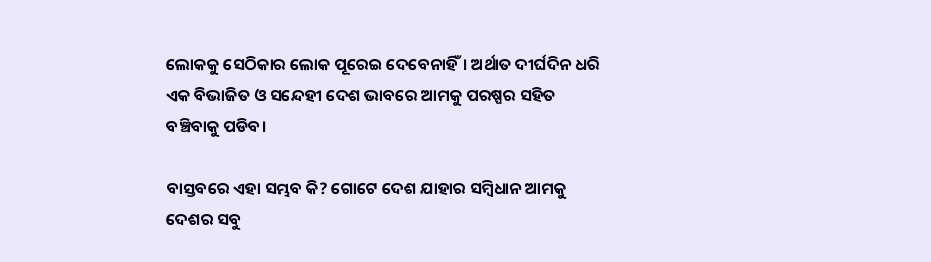ଲୋକକୁ ସେଠିକାର ଲୋକ ପୂରେଇ ଦେବେନାହିଁ। ଅର୍ଥାତ ଦୀର୍ଘଦିନ ଧରି ଏକ ବିଭାଜିତ ଓ ସନ୍ଦେହୀ ଦେଶ ଭାବରେ ଆମକୁ ପରଷ୍ପର ସହିତ ବଞ୍ଚିବାକୁ ପଡିବ।

ବାସ୍ତବରେ ଏହା ସମ୍ଭବ କି? ଗୋଟେ ଦେଶ ଯାହାର ସମ୍ବିଧାନ ଆମକୁ ଦେଶର ସବୁ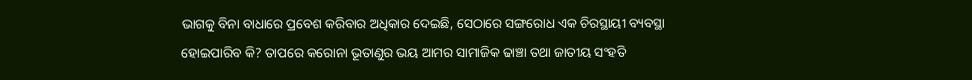ଭାଗକୁ ବିନା ବାଧାରେ ପ୍ରବେଶ କରିବାର ଅଧିକାର ଦେଇଛି, ସେଠାରେ ସଙ୍ଗରୋଧ ଏକ ଚିରସ୍ଥାୟୀ ବ୍ୟବସ୍ଥା ହୋଇପାରିବ କି? ତାପରେ କରୋନା ଭୂତାଣୁର ଭୟ ଆମର ସାମାଜିକ ଢାଞ୍ଚା ତଥା ଜାତୀୟ ସଂହତି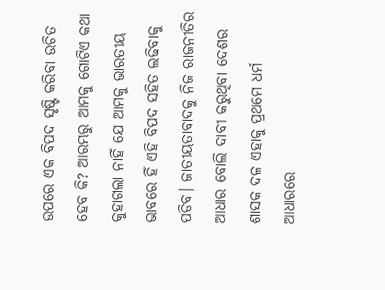ଉପରେ ଏକ ବିପଦ ସୃଷ୍ଟି କରିବା ଉଚିତ ହେବ କି? ଆରମ୍ଭରୁ ଆମକୁ ଗୋଟିଏ କଥା କୁହାଗଲା ନାହିଁ ଯେ ଆମକୁ ଭାରତୀୟ ଭାବରେ ହିଁ ଏହି ବିପଦ ସହିତ ଲଢିବାକୁ ପଡିବ। ଜାତୀୟତାବାଦକୁ ନିଜ ରାଜନୀତିର ଆଧାର ବୋଲି ଦାବୀ କରୁଥିବା ଦେଶର ଶାସକ ଦଳ ଏହାକୁ ପ୍ରଥମେ ଧର୍ମ ଆଧାରରେ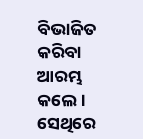ବିଭାଜିତ କରିବା ଆରମ୍ଭ କଲେ। ସେଥିରେ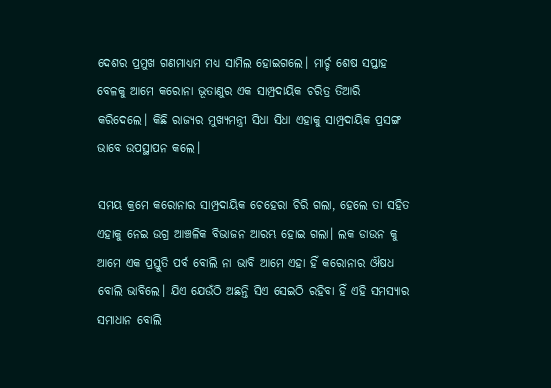ଦେଶର ପ୍ରମୁଖ ଗଣମାଧ୍ୟମ ମଧ୍ୟ ସାମିଲ ହୋଇଗଲେ। ମାର୍ଚ୍ଚ ଶେଷ ସପ୍ତାହ ବେଳକୁ ଆମେ କରୋନା ଭୂତାଣୁର ଏକ ସାମ୍ପ୍ରଦାୟିକ ଚରିତ୍ର ତିଆରି କରିଦେଲେ। କିଛି ରାଜ୍ୟର ମୁଖ୍ୟମନ୍ତ୍ରୀ ସିଧା ସିଧା ଏହାକୁ ସାମ୍ପ୍ରଦାୟିକ ପ୍ରସଙ୍ଗ ଭାବେ ଉପସ୍ଥାପନ କଲେ।

ସମୟ କ୍ରମେ କରୋନାର ସାମ୍ପ୍ରଦାୟିକ ଚେହେରା ଚିରି ଗଲା, ହେଲେ ତା ସହିତ ଏହାକୁ ନେଇ ଉଗ୍ର ଆଞ୍ଚଳିକ ବିଭାଜନ ଆରମ୍ଭ ହୋଇ ଗଲା। ଲକ ଡାଉନ କୁ ଆମେ ଏକ ପ୍ରସ୍ତୁତି ପର୍ବ ବୋଲି ନା ଭାବି ଆମେ ଏହା ହିଁ କରୋନାର ଔଷଧ ବୋଲି ଭାବିଲେ। ଯିଏ ଯେଉଁଠି ଅଛନ୍ତି ସିଏ ସେଇଠି ରହିବା ହିଁ ଏହି ସମସ୍ୟାର ସମାଧାନ ବୋଲି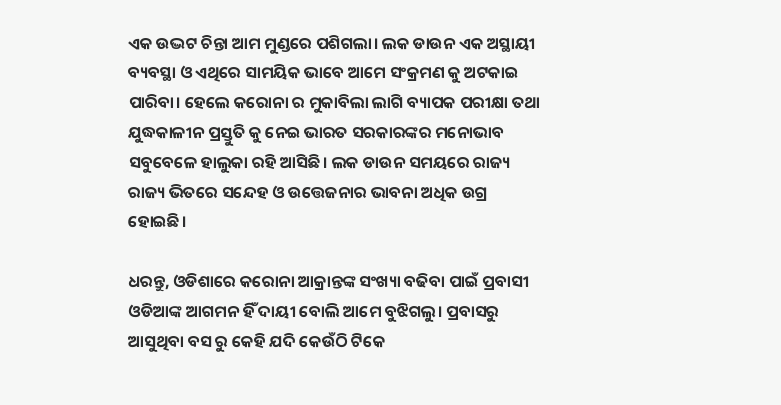ଏକ ଉଦ୍ଭଟ ଚିନ୍ତା ଆମ ମୁଣ୍ଡରେ ପଶିଗଲା। ଲକ ଡାଉନ ଏକ ଅସ୍ଥାୟୀ ବ୍ୟବସ୍ଥା ଓ ଏଥିରେ ସାମୟିକ ଭାବେ ଆମେ ସଂକ୍ରମଣ କୁ ଅଟକାଇ ପାରିବା। ହେଲେ କରୋନା ର ମୁକାବିଲା ଲାଗି ବ୍ୟାପକ ପରୀକ୍ଷା ତଥା ଯୁଦ୍ଧକାଳୀନ ପ୍ରସ୍ତୁତି କୁ ନେଇ ଭାରତ ସରକାରଙ୍କର ମନୋଭାବ ସବୁବେଳେ ହାଲୁକା ରହି ଆସିଛି। ଲକ ଡାଉନ ସମୟରେ ରାଜ୍ୟ ରାଜ୍ୟ ଭିତରେ ସନ୍ଦେହ ଓ ଉତ୍ତେଜନାର ଭାବନା ଅଧିକ ଉଗ୍ର ହୋଇଛି।

ଧରନ୍ତୁ, ଓଡିଶାରେ କରୋନା ଆକ୍ରାନ୍ତଙ୍କ ସଂଖ୍ୟା ବଢିବା ପାଇଁ ପ୍ରବାସୀ ଓଡିଆଙ୍କ ଆଗମନ ହିଁ ଦାୟୀ ବୋଲି ଆମେ ବୁଝିଗଲୁ। ପ୍ରବାସରୁ ଆସୁଥିବା ବସ ରୁ କେହି ଯଦି କେଉଁଠି ଟିକେ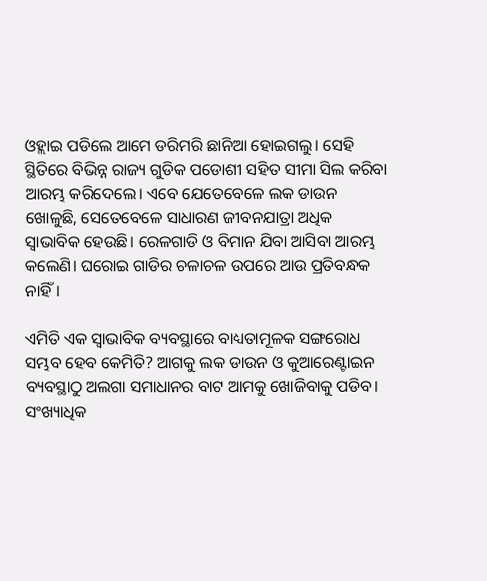ଓହ୍ଲାଇ ପଡିଲେ ଆମେ ଡରିମରି ଛାନିଆ ହୋଇଗଲୁ। ସେହି ସ୍ଥିତିରେ ବିଭିନ୍ନ ରାଜ୍ୟ ଗୁଡିକ ପଡୋଶୀ ସହିତ ସୀମା ସିଲ କରିବା ଆରମ୍ଭ କରିଦେଲେ। ଏବେ ଯେତେବେଳେ ଲକ ଡାଉନ ଖୋଳୁଛି, ସେତେବେଳେ ସାଧାରଣ ଜୀବନଯାତ୍ରା ଅଧିକ ସ୍ଵାଭାବିକ ହେଉଛି। ରେଳଗାଡି ଓ ବିମାନ ଯିବା ଆସିବା ଆରମ୍ଭ କଲେଣି। ଘରୋଇ ଗାଡିର ଚଳାଚଳ ଉପରେ ଆଉ ପ୍ରତିବନ୍ଧକ ନାହିଁ।

ଏମିତି ଏକ ସ୍ଵାଭାବିକ ବ୍ୟବସ୍ଥାରେ ବାଧ୍ୟତାମୂଳକ ସଙ୍ଗରୋଧ ସମ୍ଭବ ହେବ କେମିତି? ଆଗକୁ ଲକ ଡାଉନ ଓ କୁଆରେଣ୍ଟାଇନ ବ୍ୟବସ୍ଥାଠୁ ଅଲଗା ସମାଧାନର ବାଟ ଆମକୁ ଖୋଜିବାକୁ ପଡିବ। ସଂଖ୍ୟାଧିକ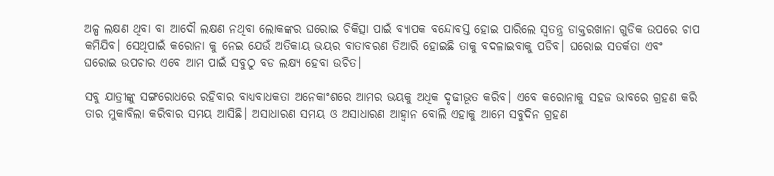ଅଳ୍ପ ଲକ୍ଷଣ ଥିବା ବା ଆଦୌ ଲକ୍ଷଣ ନଥିବା ଲୋକଙ୍କର ଘରୋଇ ଚିକିତ୍ସା ପାଇଁ ବ୍ୟାପକ ବନ୍ଦୋବସ୍ତ ହୋଇ ପାରିଲେ ସ୍ଵତନ୍ତ୍ର ଡାକ୍ତରଖାନା ଗୁଡିକ ଉପରେ ଚାପ କମିଯିବ। ସେଥିପାଇଁ କରୋନା କୁ ନେଇ ଯେଉଁ ଅତିକାୟ ଭୟର ବାତାବରଣ ତିଆରି ହୋଇଛି ତାକୁ ବଦଳାଇବାକୁ ପଡିବ। ଘରୋଇ ସତର୍କତା ଏବଂ ଘରୋଇ ଉପଚାର ଏବେ ଆମ ପାଇଁ ସବୁଠୁ ବଡ ଲକ୍ଷ୍ୟ ହେବା ଉଚିତ।

ସବୁ ଯାତ୍ରୀଙ୍କୁ ସଙ୍ଗରୋଧରେ ରହିବାର ବାଧ୍ୟବାଧକତା ଅନେକାଂଶରେ ଆମର ଭୟକୁ ଅଧିକ ଦୃଢୀଭୂତ କରିବ। ଏବେ କରୋନାକୁ ସହଜ ଭାବରେ ଗ୍ରହଣ କରି ତାର ମୁକାବିଲା କରିବାର ସମୟ ଆସିଛି। ଅସାଧାରଣ ସମୟ ଓ ଅସାଧାରଣ ଆହ୍ଵାନ ବୋଲି ଏହାକୁ ଆମେ ସବୁଦିନ ଗ୍ରହଣ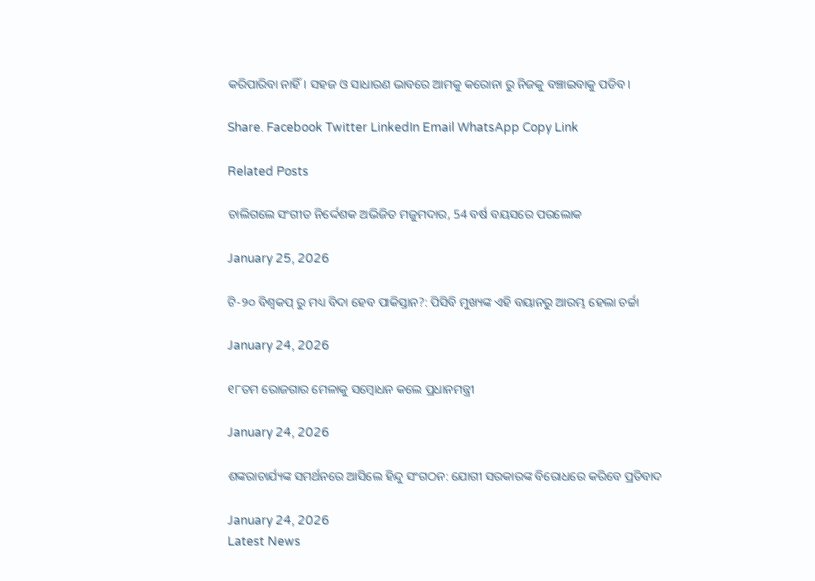କରିପାରିବା ନାହିଁ। ସହଜ ଓ ସାଧାରଣ ଭାବରେ ଆମକୁ କରୋନା ରୁ ନିଜକୁ ବଞ୍ଚାଇବାକୁ ପଡିବ।

Share. Facebook Twitter LinkedIn Email WhatsApp Copy Link

Related Posts

ଚାଲିଗଲେ ସଂଗୀତ ନିର୍ଦ୍ଦେଶକ ଅଭିଜିତ ମଜୁମଦାର, 54 ବର୍ଷ ବୟସରେ ପରଲୋକ

January 25, 2026

ଟି-୨୦ ବିଶ୍ୱକପ୍ ରୁ ମଧ୍ୟ ବିଦା ହେବ ପାକିସ୍ତାନ?: ପିସିବି ମୁଖ୍ୟଙ୍କ ଏହି ବୟାନରୁ ଆରମ୍ଭ ହେଲା ଚର୍ଚ୍ଚା

January 24, 2026

୧୮ତମ ରୋଜଗାର ମେଳାକୁ ସମ୍ବୋଧନ କଲେ ପ୍ରଧାନମନ୍ତ୍ରୀ

January 24, 2026

ଶଙ୍କରାଚାର୍ଯ୍ୟଙ୍କ ସମର୍ଥନରେ ଆସିଲେ ହିନ୍ଦୁ ସଂଗଠନ: ଯୋଗୀ ସରକାରଙ୍କ ବିରୋଧରେ କରିବେ ପ୍ରତିବାଦ

January 24, 2026
Latest News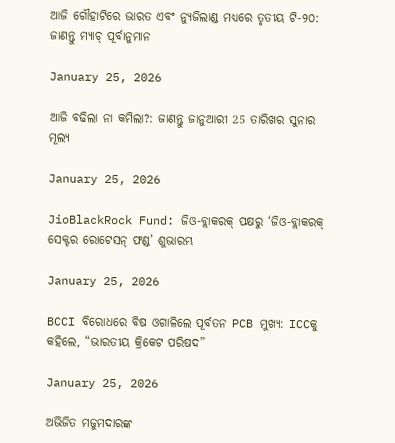ଆଜି ଗୌହାଟିରେ ଭାରତ ଏବଂ ନ୍ୟୁଜିଲାଣ୍ଡ ମଧ୍ୟରେ ତୃତୀୟ ଟି-୨୦: ଜାଣନ୍ତୁ ମ୍ୟାଚ୍ ପୂର୍ବାନୁମାନ

January 25, 2026

ଆଜି ବଢିଲା ନା କମିଲା?: ଜାଣନ୍ତୁ ଜାନୁଆରୀ 25 ତାରିଖର ସୁନାର ମୂଲ୍ୟ

January 25, 2026

JioBlackRock Fund: ଜିଓ-ବ୍ଲାକରକ୍ ପକ୍ଷରୁ ‘ଜିଓ-ବ୍ଲାକରକ୍ ସେକ୍ଟର ରୋଟେସନ୍ ଫଣ୍ଡ’ ଶୁଭାରମ୍ଭ

January 25, 2026

BCCI ବିରୋଧରେ ବିଷ ଓଗାଳିଲେ ପୂର୍ବତନ PCB ମୁଖ୍ୟ: ICCକୁ କହିଲେ, “ଭାରତୀୟ କ୍ରିକେଟ ପରିଷଦ”

January 25, 2026

ଅଭିଜିତ ମଜୁମଦାରଙ୍କ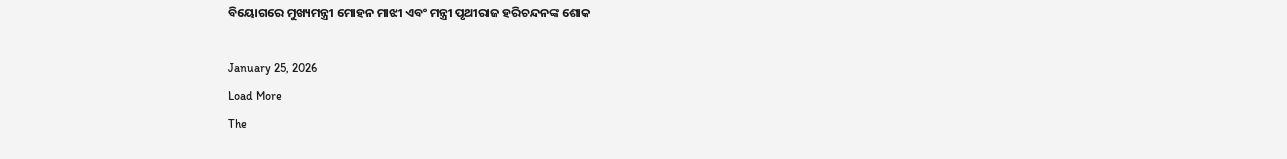ବିୟୋଗରେ ମୁଖ୍ୟମନ୍ତ୍ରୀ ମୋହନ ମାଝୀ ଏବଂ ମନ୍ତ୍ରୀ ପୃଥୀରାଜ ହରିଚନ୍ଦନଙ୍କ ଶୋକ

January 25, 2026
Load More
The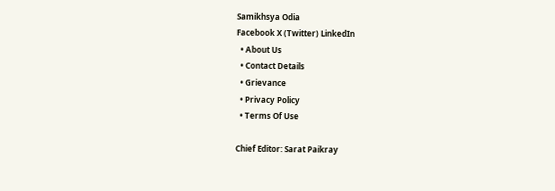Samikhsya Odia
Facebook X (Twitter) LinkedIn
  • About Us
  • Contact Details
  • Grievance
  • Privacy Policy
  • Terms Of Use

Chief Editor: Sarat Paikray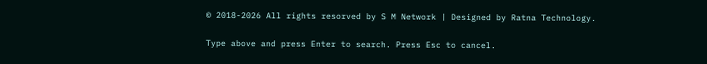© 2018-2026 All rights resorved by S M Network | Designed by Ratna Technology.

Type above and press Enter to search. Press Esc to cancel.